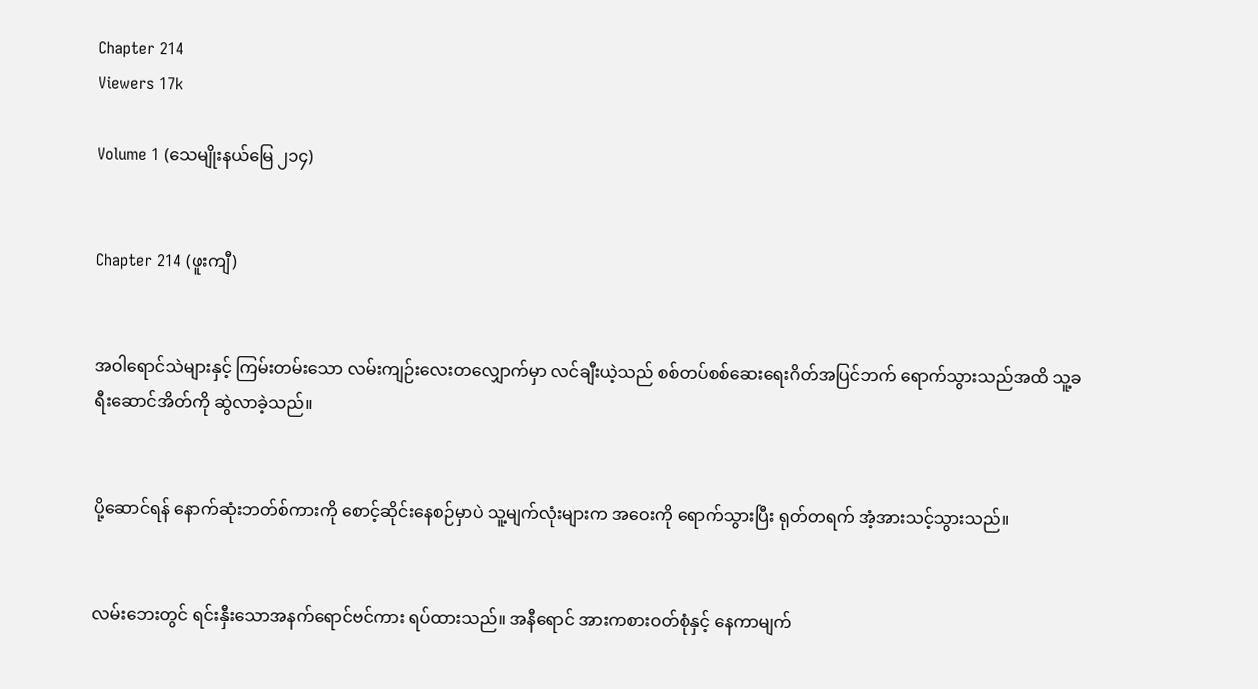Chapter 214
Viewers 17k

Volume 1 (သေမျိုးနယ်မြေ ၂၁၄)


Chapter 214 (ဖူးကျီ)


အဝါရောင်သဲများနှင့် ကြမ်းတမ်းသော လမ်းကျဉ်းလေးတလျှောက်မှာ လင်ချီးယဲ့သည် စစ်တပ်စစ်ဆေးရေးဂိတ်အပြင်ဘက် ရောက်သွားသည်အထိ သူ့ခရီးဆောင်အိတ်ကို ဆွဲလာခဲ့သည်။


ပို့ဆောင်ရန် နောက်ဆုံးဘတ်စ်ကားကို စောင့်ဆိုင်းနေစဉ်မှာပဲ သူ့မျက်လုံးများက အဝေးကို ရောက်သွားပြီး ရုတ်တရက် အံ့အားသင့်သွားသည်။


လမ်းဘေးတွင် ရင်းနှီးသောအနက်ရောင်ဗင်ကား ရပ်ထားသည်။ အနီရောင် အားကစားဝတ်စုံနှင့် နေကာမျက်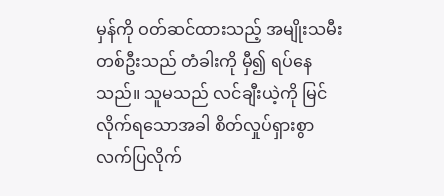မှန်ကို ဝတ်ဆင်ထားသည့် အမျိုးသမီးတစ်ဦးသည် တံခါးကို မှီ၍ ရပ်နေသည်။ သူမသည် လင်ချီးယဲ့ကို မြင်လိုက်ရသောအခါ စိတ်လှုပ်ရှားစွာ လက်ပြလိုက်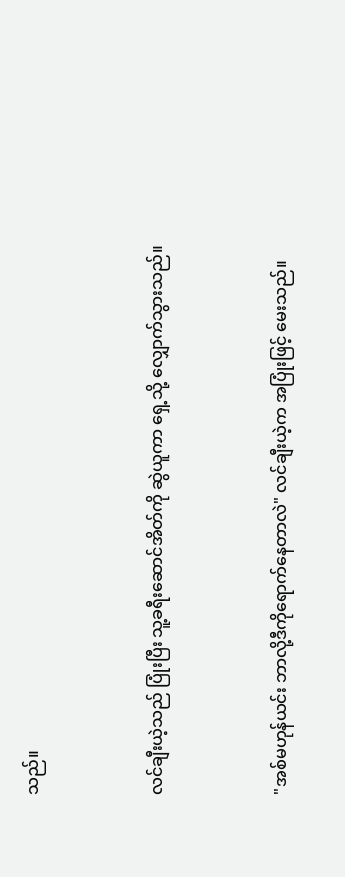သည်။


လင်ချီးယဲ့သည် ပြုံးပြီး သူ့ခရီးဆောင်အိတ်ကို ဆွဲယူကာ ရှေ့သို့ လျှောက်သွားသည်။


"အစ်မဟုန်ယင်း ဘာလို့ဒီကိုရောက်နေတာလဲ" လင်ချီးယဲ့က အပြုံးဖြင့် မေးသည်။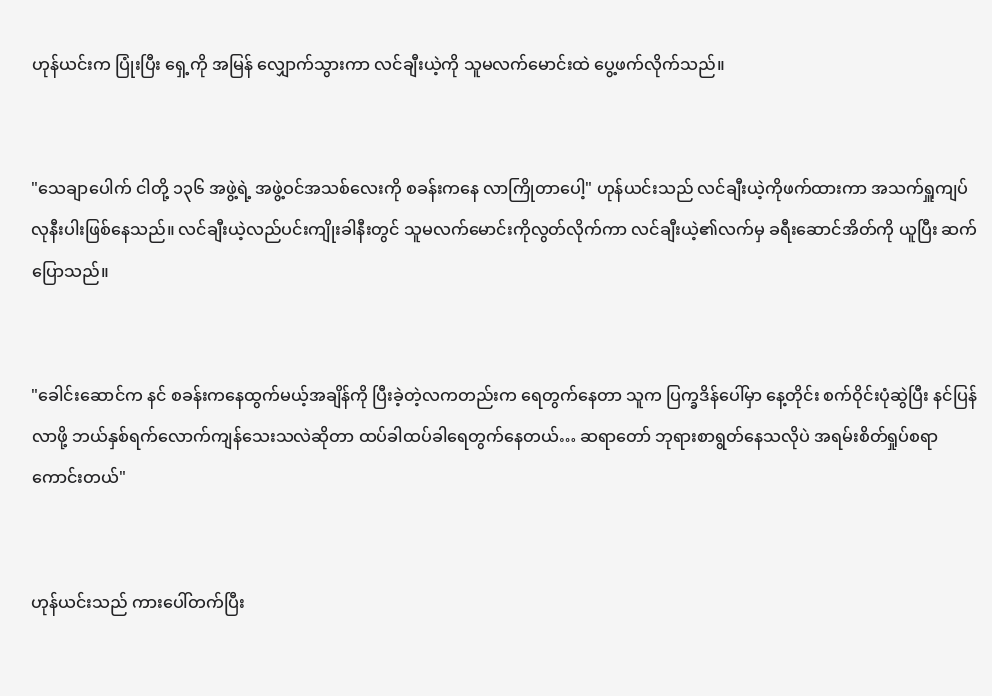ဟုန်ယင်းက ပြုံးပြီး ရှေ့ကို အမြန် လျှောက်သွားကာ လင်ချီးယဲ့ကို သူမလက်မောင်းထဲ ပွေ့ဖက်လိုက်သည်။


"သေချာပေါက် ငါတို့ ၁၃၆ အဖွဲ့ရဲ့ အဖွဲ့ဝင်အသစ်လေးကို စခန်းကနေ လာကြိုတာပေါ့" ဟုန်ယင်းသည် လင်ချီးယဲ့ကိုဖက်ထားကာ အသက်ရှူကျပ်လုနီးပါးဖြစ်နေသည်။ လင်ချီးယဲ့လည်ပင်းကျိုးခါနီးတွင် သူမလက်မောင်းကိုလွတ်လိုက်ကာ လင်ချီးယဲ့၏လက်မှ ခရီးဆောင်အိတ်ကို ယူပြီး ဆက်ပြောသည်။


"ခေါင်းဆောင်က နင် စခန်းကနေထွက်မယ့်အချိန်ကို ပြီးခဲ့တဲ့လကတည်းက ရေတွက်နေတာ သူက ပြက္ခဒိန်ပေါ်မှာ နေ့တိုင်း စက်ဝိုင်းပုံဆွဲပြီး နင်ပြန်လာဖို့ ဘယ်နှစ်ရက်လောက်ကျန်သေးသလဲဆိုတာ ထပ်ခါထပ်ခါရေတွက်နေတယ်… ဆရာတော် ဘုရားစာရွတ်နေသလိုပဲ အရမ်းစိတ်ရှုပ်စရာကောင်းတယ်"


ဟုန်ယင်းသည် ကားပေါ်တက်ပြီး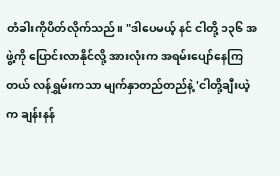တံခါးကိုပိတ်လိုက်သည်။ "ဒါပေမယ့် နင် ငါတို့ ၁၃၆ အဖွဲ့ကို ပြောင်းလာနိုင်လို့ အားလုံးက အရမ်းပျော်နေကြတယ် လန်ရွှမ်းကသာ မျက်နှာတည်တည်နဲ့ 'ငါတို့ချီးယဲ့က ချန်းနန်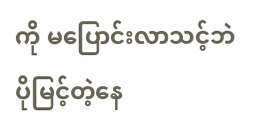ကို မပြောင်းလာသင့်ဘဲ ပိုမြင့်တဲ့နေ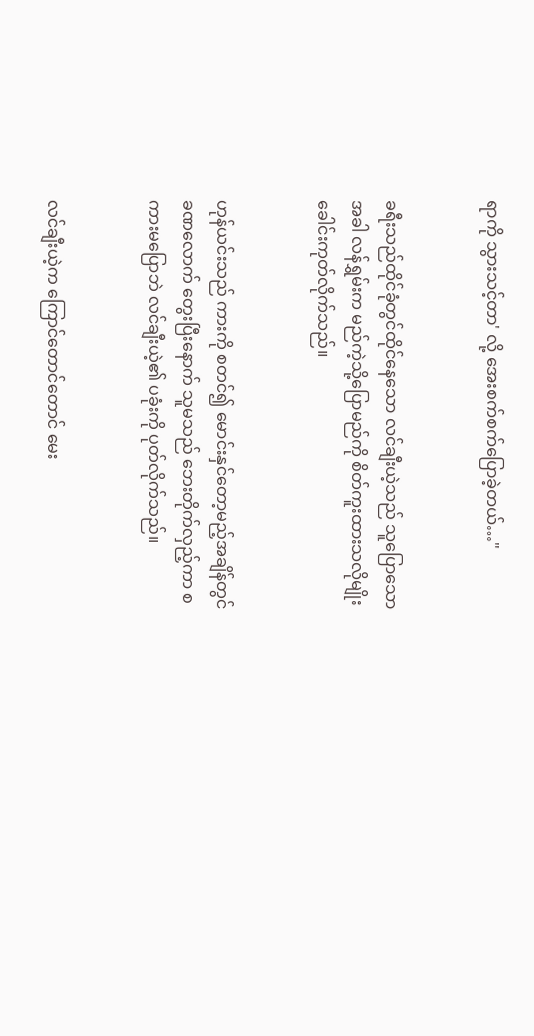ရာကို သွားသင့်တာ' လို့ အေးစက်စက်ပြောခဲ့တယ်…"


ခရီးသည်ထိုင်ခုံတွင်ထိုင်နေသော လင်ချီးယဲ့သည် သူပြောသောအခါ လန်ရွှမ်းက မည်ကဲ့သို့ပြောမည်ကို စိတ်ကူးထားသလိုမျိုး ခေါင်းကုတ်လိုက်သည်။


ဟုန်ယင်းသည် ကားကို စတင်၍ မောင်းနှင်တော့မည့်အချိန်တွင် ခဏလောက် တွေးပြီးနောက် သူမသည် ဘေးတိုက်လှည့်ကာ စကားမပြောဘဲ လင်ချီးယဲ့၏ ပခုံးကို ပုတ်လိုက်သည်။


လင်ချီးယဲ့က ကြောင်တောင်တောင် မေး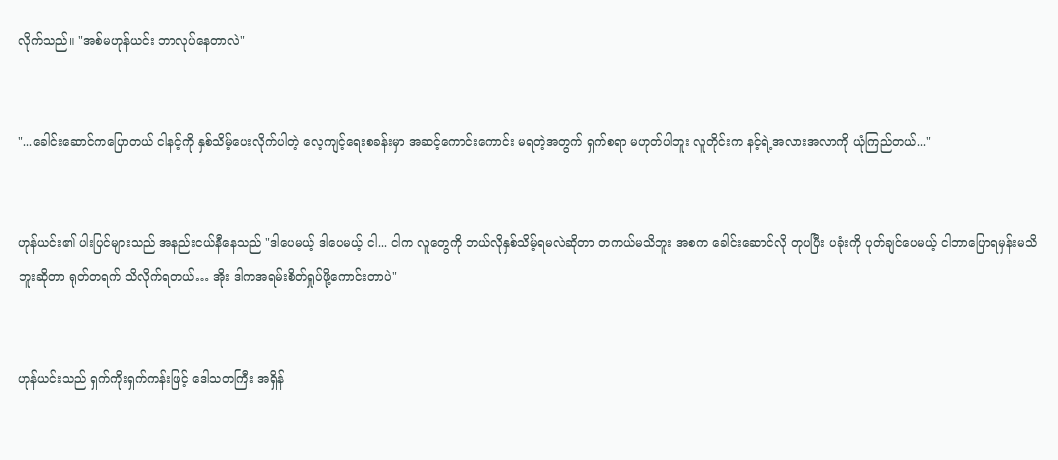လိုက်သည်။ "အစ်မဟုန်ယင်း ဘာလုပ်နေတာလဲ"


"...ခေါင်းဆောင်ကပြောတယ် ငါနင့်ကို နှစ်သိမ့်ပေးလိုက်ပါတဲ့ လေ့ကျင့်ရေးစခန်းမှာ အဆင့်ကောင်းကောင်း မရတဲ့အတွက် ရှက်စရာ မဟုတ်ပါဘူး လူတိုင်းက နင့်ရဲ့အလားအလာကို ယုံကြည်တယ်..."


ဟုန်ယင်း၏ ပါးပြင်များသည် အနည်းငယ်နီနေသည် "ဒါပေမယ့် ဒါပေမယ့် ငါ... ငါက လူတွေကို ဘယ်လိုနှစ်သိမ့်ရမလဲဆိုတာ တကယ်မသိဘူး အစက ခေါင်းဆောင်လို တုပပြီး ပခုံးကို ပုတ်ချင်ပေမယ့် ငါဘာပြောရမှန်းမသိဘူးဆိုတာ ရုတ်တရက် သိလိုက်ရတယ်… အိုး ဒါကအရမ်းစိတ်ရှုပ်ဖို့ကောင်းတာပဲ"


ဟုန်ယင်းသည် ရှက်ကိုးရှက်ကန်းဖြင့် ဒေါသတကြီး အရှိန်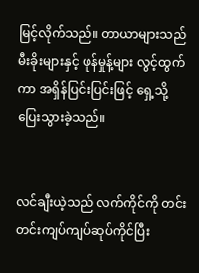မြင့်လိုက်သည်။ တာယာများသည် မီးခိုးများနှင့် ဖုန်မှုန့်များ လွင့်ထွက်ကာ အရှိန်ပြင်းပြင်းဖြင့် ရှေ့သို့ ပြေးသွားခဲ့သည်။


လင်ချီးယဲ့သည် လက်ကိုင်ကို တင်းတင်းကျပ်ကျပ်ဆုပ်ကိုင်ပြီး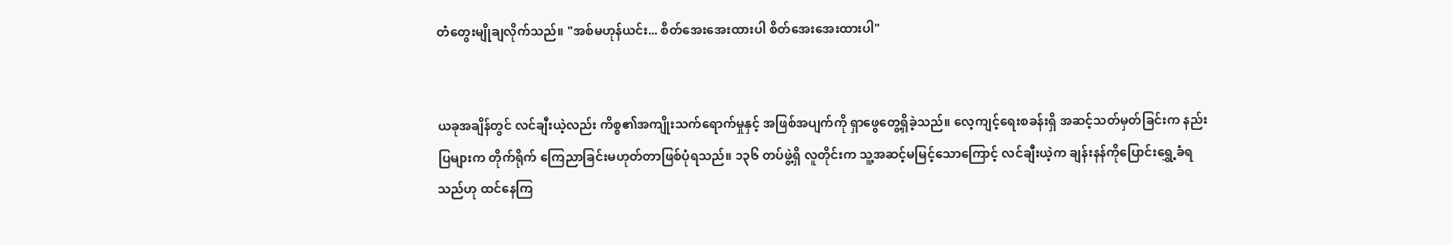တံတွေးမျိုချလိုက်သည်။ "အစ်မဟုန်ယင်း... စိတ်အေးအေးထားပါ စိတ်အေးအေးထားပါ"


ယခုအချိန်တွင် လင်ချီးယဲ့လည်း ကိစ္စ၏အကျိုးသက်ရောက်မှုနှင့် အဖြစ်အပျက်ကို ရှာဖွေတွေ့ရှိခဲ့သည်။ လေ့ကျင့်ရေးစခန်းရှိ အဆင့်သတ်မှတ်ခြင်းက နည်းပြများက တိုက်ရိုက် ကြေညာခြင်းမဟုတ်တာဖြစ်ပုံရသည်။ ၁၃၆ တပ်ဖွဲ့ရှိ လူတိုင်းက သူ့အဆင့်မမြင့်သောကြောင့် လင်ချီးယဲ့က ချန်းနန်ကိုပြောင်းရွှေ့ခံရသည်ဟု ထင်နေကြ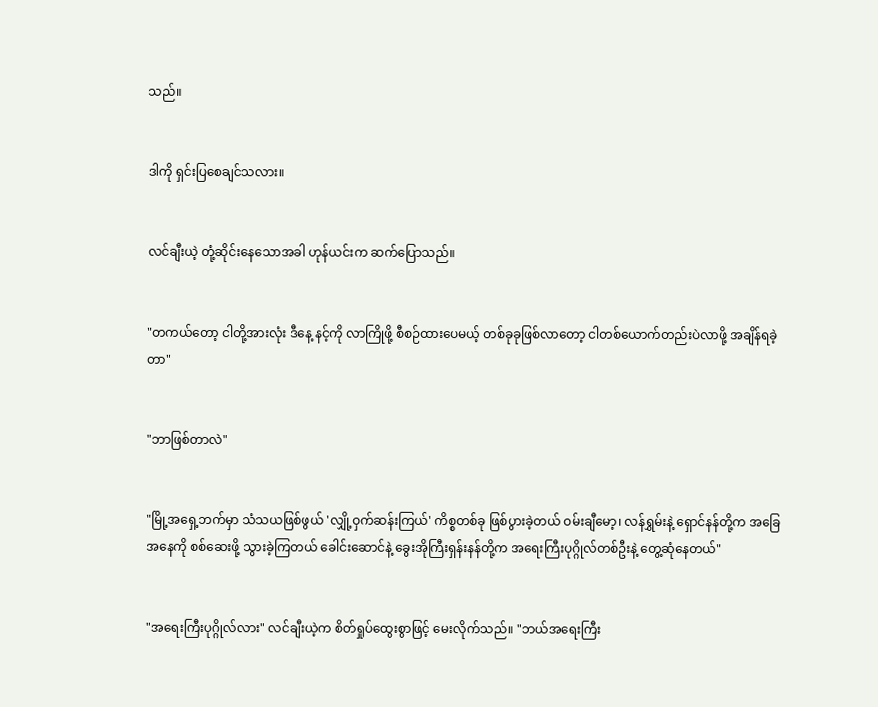သည်။


ဒါကို ရှင်းပြစေချင်သလား။


လင်ချီးယဲ့ တုံ့ဆိုင်းနေသောအခါ ဟုန်ယင်းက ဆက်ပြောသည်။


"တကယ်တော့ ငါတို့အားလုံး ဒီနေ့ နင့်ကို လာကြိုဖို့ စီစဉ်ထားပေမယ့် တစ်ခုခုဖြစ်လာတော့ ငါတစ်ယောက်တည်းပဲလာဖို့ အချိန်ရခဲ့တာ"


"ဘာဖြစ်တာလဲ"


"မြို့အရှေ့ဘက်မှာ သံသယဖြစ်ဖွယ် 'လျှို့ဝှက်ဆန်းကြယ်' ကိစ္စတစ်ခု ဖြစ်ပွားခဲ့တယ် ဝမ်းချီမော့၊ လန်ရွှမ်းနဲ့ ရှောင်နန်တို့က အခြေအနေကို စစ်ဆေးဖို့ သွားခဲ့ကြတယ် ခေါင်းဆောင်နဲ့ ခွေးအိုကြီးရှန်းနန်တို့က အရေးကြီးပုဂ္ဂိုလ်တစ်ဦးနဲ့ တွေ့ဆုံနေတယ်"


"အရေးကြီးပုဂ္ဂိုလ်လား" လင်ချီးယဲ့က စိတ်ရှုပ်ထွေးစွာဖြင့် မေးလိုက်သည်။ "ဘယ်အရေးကြီး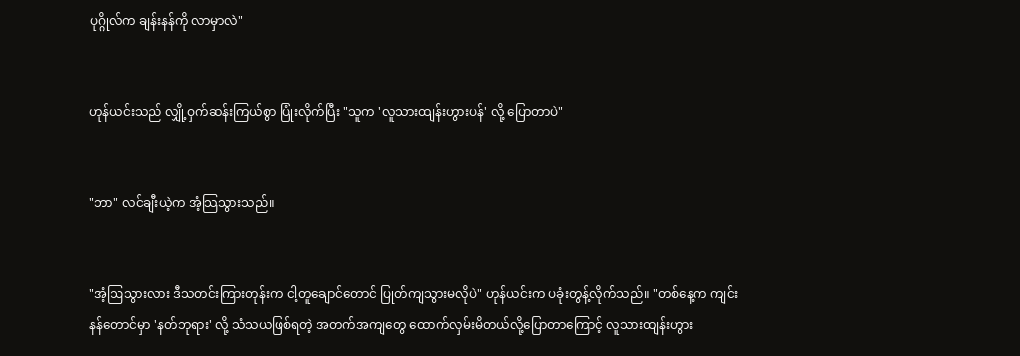ပုဂ္ဂိုလ်က ချန်းနန်ကို လာမှာလဲ"


ဟုန်ယင်းသည် လျှို့ဝှက်ဆန်းကြယ်စွာ ပြုံးလိုက်ပြီး "သူက 'လူသားထျန်းဟွားပန်' လို့ ပြောတာပဲ"


"ဘာ" လင်ချီးယဲ့က အံ့သြသွားသည်။


"အံ့ဩသွားလား ဒီသတင်းကြားတုန်းက ငါ့တူချောင်တောင် ပြုတ်ကျသွားမလိုပဲ" ဟုန်ယင်းက ပခုံးတွန့်လိုက်သည်။ "တစ်နေ့က ကျင်းနန်တောင်မှာ 'နတ်ဘုရား' လို့ သံသယဖြစ်ရတဲ့ အတက်အကျတွေ ထောက်လှမ်းမိတယ်လို့ပြောတာကြောင့် လူသားထျန်းဟွား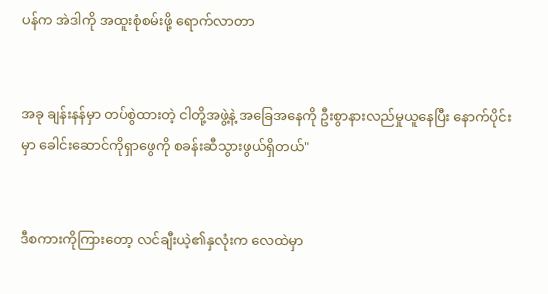ပန်က အဲဒါကို အထူးစုံစမ်းဖို့ ရောက်လာတာ


အခု ချန်းနန်မှာ တပ်စွဲထားတဲ့ ငါတို့အဖွဲ့နဲ့ အခြေအနေကို ဦးစွာနားလည်မှုယူနေပြီး နောက်ပိုင်းမှာ ခေါင်းဆောင်ကိုရှာဖွေကို စခန်းဆီသွားဖွယ်ရှိတယ်"


ဒီစကားကိုကြားတော့ လင်ချီးယဲ့၏နှလုံးက လေထဲမှာ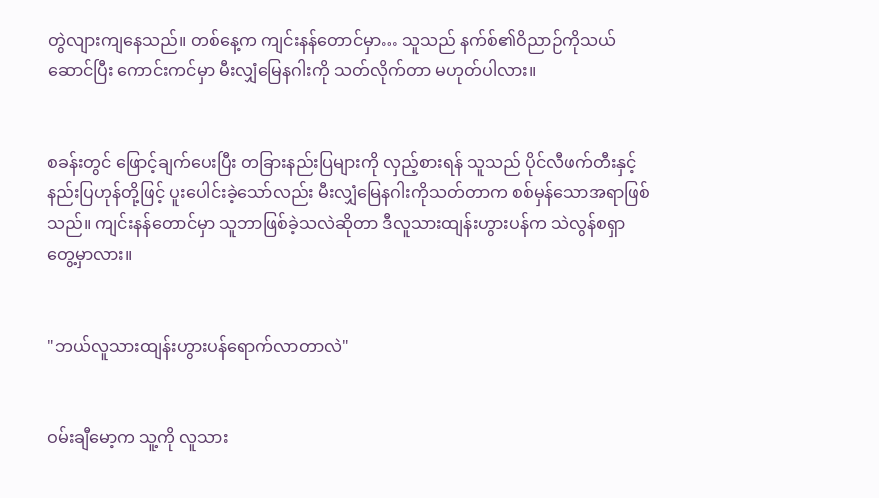တွဲလျားကျနေသည်။ တစ်နေ့က ကျင်းနန်တောင်မှာ… သူသည် နက်စ်၏ဝိညာဉ်ကိုသယ်ဆောင်ပြီး ကောင်းကင်မှာ မီးလျှံမြေနဂါးကို သတ်လိုက်တာ မဟုတ်ပါလား။


စခန်းတွင် ဖြောင့်ချက်ပေးပြီး တခြားနည်းပြများကို လှည့်စားရန် သူသည် ပိုင်လီဖက်တီးနှင့် နည်းပြဟုန်တို့ဖြင့် ပူးပေါင်းခဲ့သော်လည်း မီးလျှံမြေနဂါးကိုသတ်တာက စစ်မှန်သောအရာဖြစ်သည်။ ကျင်းနန်တောင်မှာ သူဘာဖြစ်ခဲ့သလဲဆိုတာ ဒီလူသားထျန်းဟွားပန်က သဲလွန်စရှာတွေ့မှာလား။


"ဘယ်လူသားထျန်းဟွားပန်ရောက်လာတာလဲ"


ဝမ်းချီမော့က သူ့ကို လူသား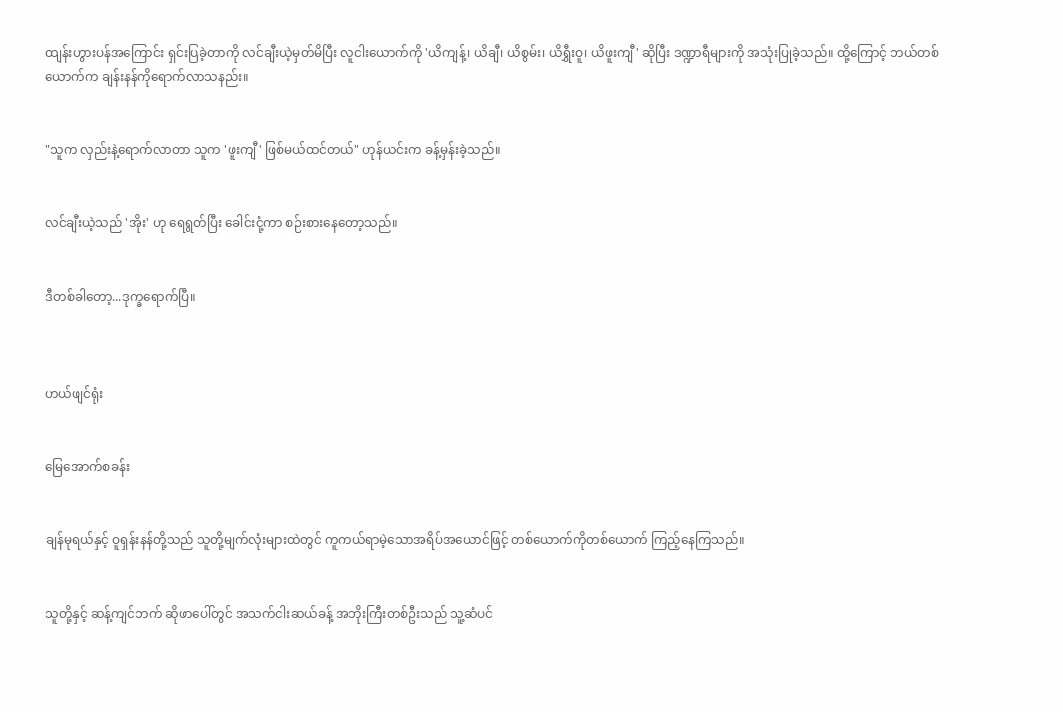ထျန်းဟွားပန်အကြောင်း ရှင်းပြခဲ့တာကို လင်ချီးယဲ့မှတ်မိပြီး လူငါးယောက်ကို 'ယိကျန့်၊ ယိချီ၊ ယိစွမ်း၊ ယိရွှီးဝူ၊ ယိဖူးကျီ' ဆိုပြီး ဒဏ္ဍာရီများကို အသုံးပြုခဲ့သည်။ ထို့ကြောင့် ဘယ်တစ်ယောက်က ချန်းနန်ကိုရောက်လာသနည်း။


"သူက လှည်းနဲ့ရောက်လာတာ သူက 'ဖူးကျီ' ဖြစ်မယ်ထင်တယ်" ဟုန်ယင်းက ခန့်မှန်းခဲ့သည်။


လင်ချီးယဲ့သည် 'အိုး' ဟု ရေရွတ်ပြီး ခေါင်းငုံ့ကာ စဉ်းစားနေတော့သည်။


ဒီတစ်ခါတော့...ဒုက္ခရောက်ပြီ။



ဟယ်ဖျင်ရုံး


မြေအောက်စခန်း


ချန်မုရယ်နှင့် ဝူရှန်းနန်တို့သည် သူတို့မျက်လုံးများထဲတွင် ကူကယ်ရာမဲ့သောအရိပ်အယောင်ဖြင့် တစ်ယောက်ကိုတစ်ယောက် ကြည့်နေကြသည်။


သူတို့နှင့် ဆန့်ကျင်ဘက် ဆိုဖာပေါ်တွင် အသက်ငါးဆယ်ခန့် အဘိုးကြီးတစ်ဦးသည် သူ့ဆံပင်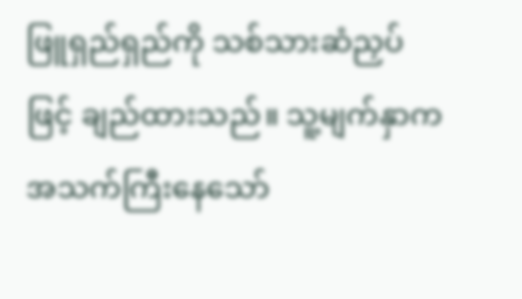ဖြူရှည်ရှည်ကို သစ်သားဆံညှပ်ဖြင့် ချည်ထားသည်။ သူ့မျက်နှာက အသက်ကြီးနေသော်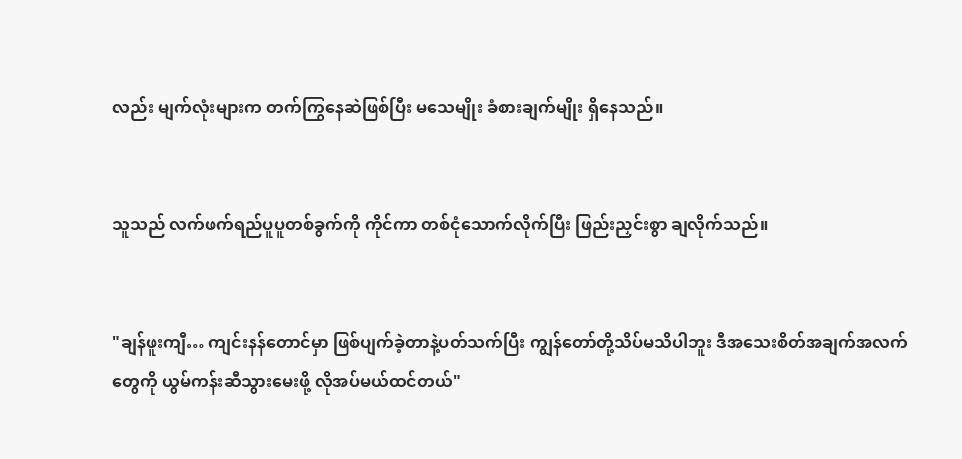လည်း မျက်လုံးများက တက်ကြွနေဆဲဖြစ်ပြီး မသေမျိုး ခံစားချက်မျိုး ရှိနေသည်။


သူသည် လက်ဖက်ရည်ပူပူတစ်ခွက်ကို ကိုင်ကာ တစ်ငုံသောက်လိုက်ပြီး ဖြည်းညှင်းစွာ ချလိုက်သည်။


"ချန်ဖူးကျီ… ကျင်းနန်တောင်မှာ ဖြစ်ပျက်ခဲ့တာနဲ့ပတ်သက်ပြီး ကျွန်တော်တို့သိပ်မသိပါဘူး ဒီအသေးစိတ်အချက်အလက်တွေကို ယွမ်ကန်းဆီသွားမေးဖို့ လိုအပ်မယ်ထင်တယ်"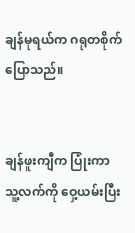ချန်မုရယ်က ဂရုတစိုက် ပြောသည်။


ချန်ဖူးကျီက ပြုံးကာ သူ့လက်ကို ဝှေ့ယမ်းပြီး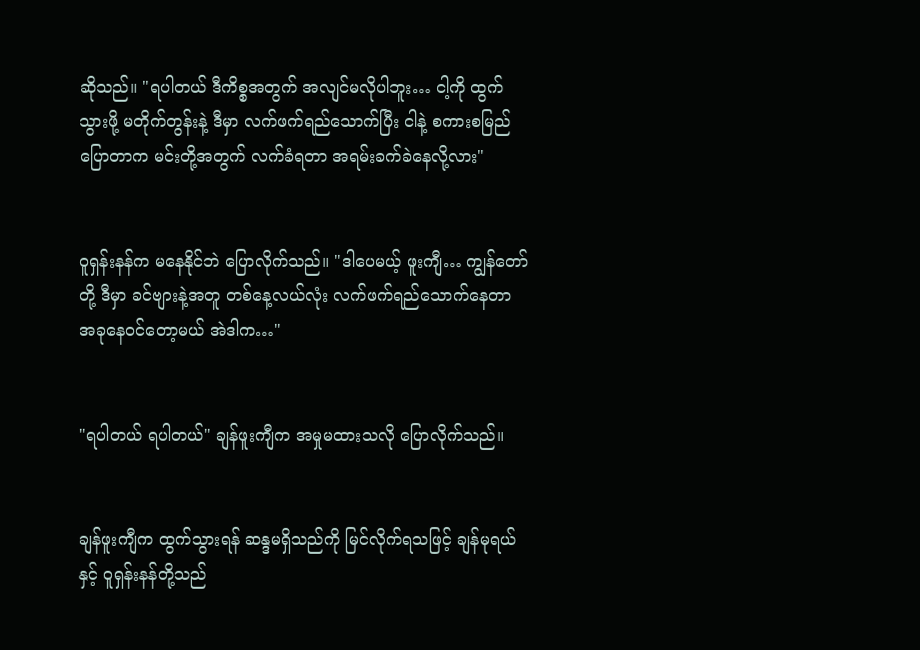ဆိုသည်။ "ရပါတယ် ဒီကိစ္စအတွက် အလျင်မလိုပါဘူး… ငါ့ကို ထွက်သွားဖို့ မတိုက်တွန်းနဲ့ ဒီမှာ လက်ဖက်ရည်သောက်ပြီး ငါနဲ့ စကားစမြည်ပြောတာက မင်းတို့အတွက် လက်ခံရတာ အရမ်းခက်ခဲနေလို့လား"


ဝူရှန်းနန်က မနေနိုင်ဘဲ ပြောလိုက်သည်။ "ဒါပေမယ့် ဖူးကျီ… ကျွန်တော်တို့ ဒီမှာ ခင်ဗျားနဲ့အတူ တစ်နေ့လယ်လုံး လက်ဖက်ရည်သောက်နေတာ အခုနေဝင်တော့မယ် အဲဒါက…"


"ရပါတယ် ရပါတယ်" ချန်ဖူးကျီက အမှုမထားသလို ပြောလိုက်သည်။


ချန်ဖူးကျီက ထွက်သွားရန် ဆန္ဒမရှိသည်ကို မြင်လိုက်ရသဖြင့် ချန်မုရယ်နှင့် ဝူရှန်းနန်တို့သည်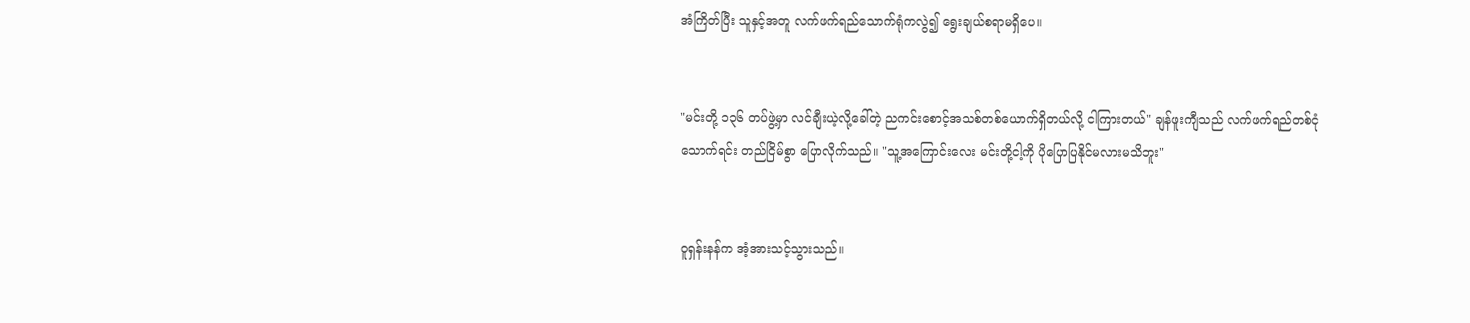အံကြိတ်ပြီး သူနှင့်အတူ လက်ဖက်ရည်သောက်ရုံကလွဲ၍ ရွေးချယ်စရာမရှိပေ။


"မင်းတို့ ၁၃၆ တပ်ဖွဲ့မှာ လင်ချီးယဲ့လို့ခေါ်တဲ့ ညကင်းစောင့်အသစ်တစ်ယောက်ရှိတယ်လို့ ငါကြားတယ်" ချန်ဖူးကျီသည် လက်ဖက်ရည်တစ်ငုံသောက်ရင်း တည်ငြိမ်စွာ ပြောလိုက်သည်။ "သူ့အကြောင်းလေး မင်းတို့ငါ့ကို ပိုပြောပြနိုင်မလားမသိဘူး"


ဝူရှန်းနန်က အံ့အားသင့်သွားသည်။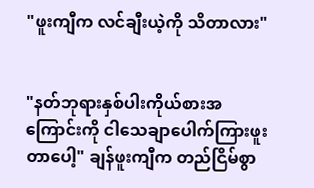"ဖူးကျီက လင်ချီးယဲ့ကို သိတာလား"


"နတ်ဘုရားနှစ်ပါးကိုယ်စားအကြောင်းကို ငါသေချာပေါက်ကြားဖူးတာပေါ့" ချန်ဖူးကျီက တည်ငြိမ်စွာ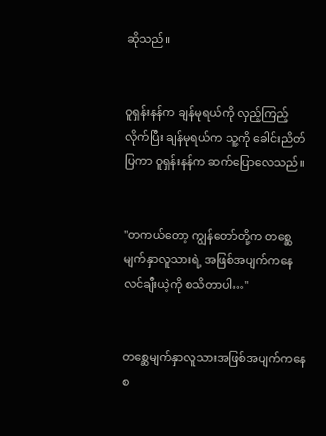ဆိုသည်။


ဝူရှန်းနန်က ချန်မုရယ်ကို လှည့်ကြည့်လိုက်ပြီး ချန်မုရယ်က သူ့ကို ခေါင်းညိတ်ပြကာ ဝူရှန်းနန်က ဆက်ပြောလေသည်။


"တကယ်တော့ ကျွန်တော်တို့က တစ္ဆေမျက်နှာလူသားရဲ့ အဖြစ်အပျက်ကနေ လင်ချီးယဲ့ကို စသိတာပါ…"


တစ္ဆေမျက်နှာလူသားအဖြစ်အပျက်ကနေစ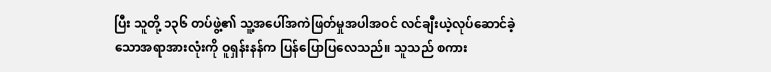ပြီး သူတို့ ၁၃၆ တပ်ဖွဲ့၏ သူ့အပေါ်အကဲဖြတ်မှုအပါအဝင် လင်ချီးယဲ့လုပ်ဆောင်ခဲ့သောအရာအားလုံးကို ဝူရှန်းနန်က ပြန်ပြောပြလေသည်။ သူသည် စကား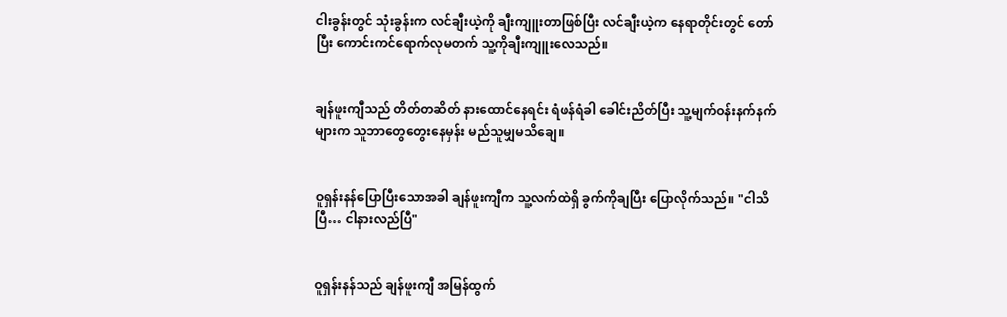ငါးခွန်းတွင် သုံးခွန်းက လင်ချီးယဲ့ကို ချီးကျူးတာဖြစ်ပြီး လင်ချီးယဲ့က နေရာတိုင်းတွင် တော်ပြီး ကောင်းကင်ရောက်လုမတက် သူ့ကိုချီးကျူးလေသည်။


ချန်ဖူးကျီသည် တိတ်တဆိတ် နားထောင်နေရင်း ရံဖန်ရံခါ ခေါင်းညိတ်ပြီး သူ့မျက်ဝန်းနက်နက်များက သူဘာတွေတွေးနေမှန်း မည်သူမျှမသိချေ။


ဝူရှန်းနန်ပြောပြီးသောအခါ ချန်ဖူးကျီက သူ့လက်ထဲရှိ ခွက်ကိုချပြီး ပြောလိုက်သည်။ "ငါသိပြီ… ငါနားလည်ပြီ"


ဝူရှန်းနန်သည် ချန်ဖူးကျီ အမြန်ထွက်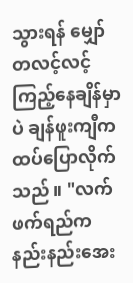သွားရန် မျှော်တလင့်လင့် ကြည့်နေချိန်မှာပဲ ချန်ဖူးကျီက ထပ်ပြောလိုက်သည်။ "လက်ဖက်ရည်က နည်းနည်းအေး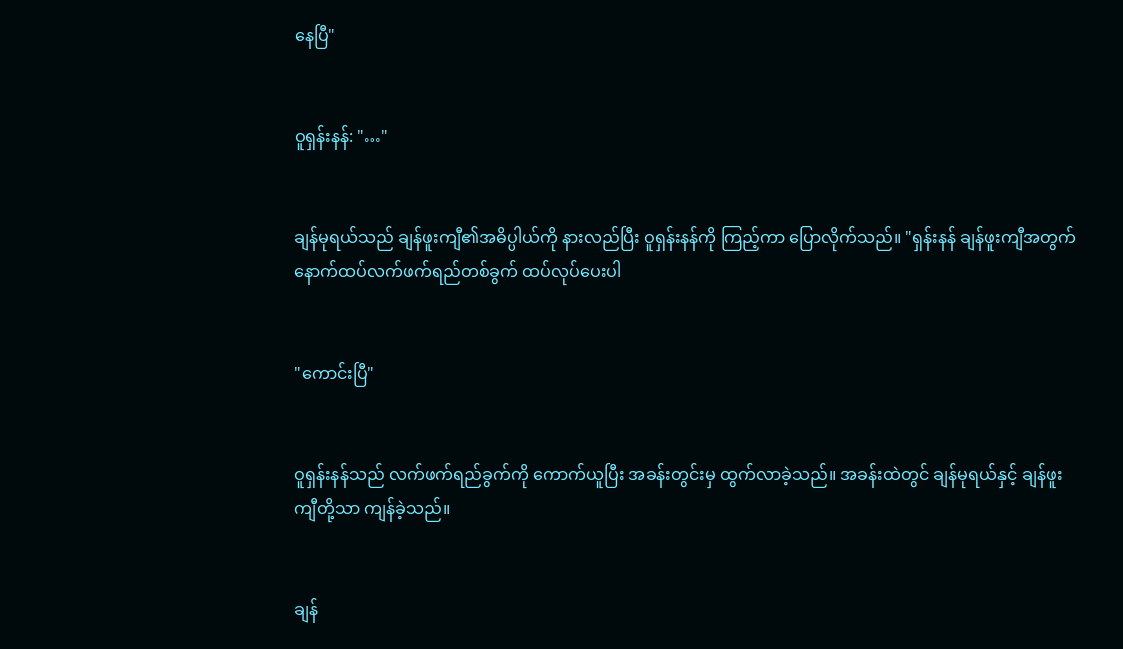နေပြီ"


ဝူရှန်းနန်: "…"


ချန်မုရယ်သည် ချန်ဖူးကျီ၏အဓိပ္ပါယ်ကို နားလည်ပြီး ဝူရှန်းနန်ကို ကြည့်ကာ ပြောလိုက်သည်။ "ရှန်းနန် ချန်ဖူးကျီအတွက် နောက်ထပ်လက်ဖက်ရည်တစ်ခွက် ထပ်လုပ်ပေးပါ


"ကောင်းပြီ"


ဝူရှန်းနန်သည် လက်ဖက်ရည်ခွက်ကို ကောက်ယူပြီး အခန်းတွင်းမှ ထွက်လာခဲ့သည်။ အခန်းထဲတွင် ချန်မုရယ်နှင့် ချန်ဖူးကျီတို့သာ ကျန်ခဲ့သည်။


ချန်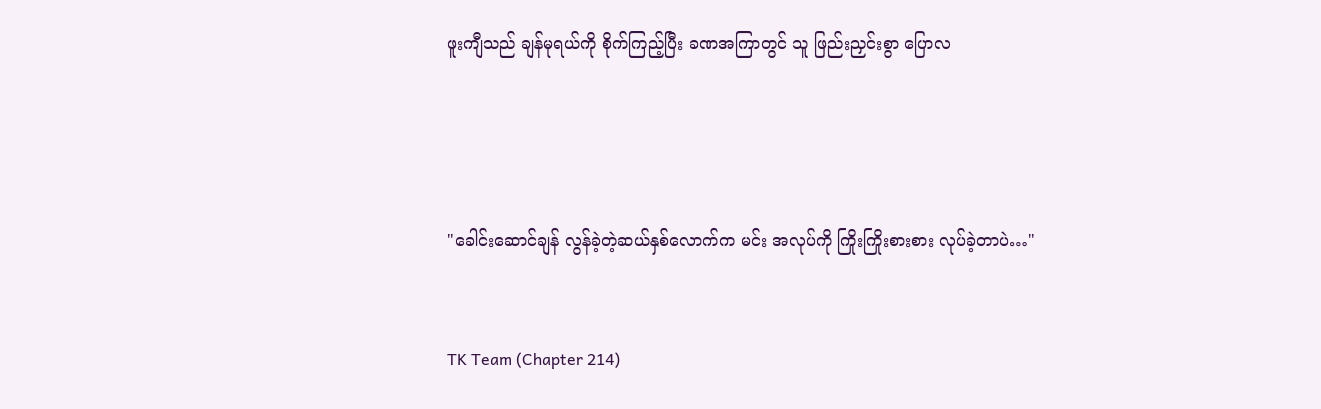ဖူးကျီသည် ချန်မုရယ်ကို စိုက်ကြည့်ပြီး ခဏအကြာတွင် သူ ဖြည်းညှင်းစွာ ပြောလ




"ခေါင်းဆောင်ချန် လွန်ခဲ့တဲ့ဆယ်နှစ်လောက်က မင်း အလုပ်ကို ကြိုးကြိုးစားစား လုပ်ခဲ့တာပဲ…"


TK Team (Chapter 214)